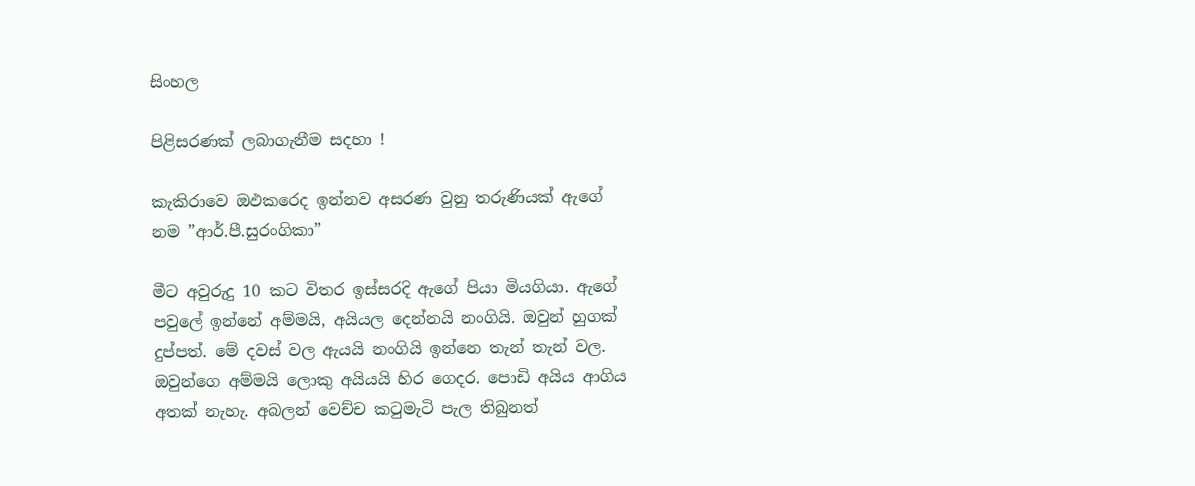සිංහල

පිළිසරණක් ලබාගැනීම සදහා !

කැකිරාවෙ ඔඵකරෙද ඉන්නව අසරණ වුනු තරුණියක් ඇගේ නම ”ආර්.පී.සුරංගිකා”

මීට අවුරුදු 10 කට විතර ඉස්සරදි ඇගේ පියා මියගියා. ඇගේ පවුලේ ඉන්නේ අම්මයි, අයියල දෙන්නයි නංගියි. ඔවුන් හුගක් දුප්පත්. මේ දවස් වල ඇයයි නංගියි ඉන්නෙ තැන් තැන් වල. ඔවුන්ගෙ අම්මයි ලොකු අයියයි හිර ගෙදර. පොඩි අයිය ආගිය අතක් නැහැ. අබලන් වෙච්ච කටුමැටි පැල තිබුනත්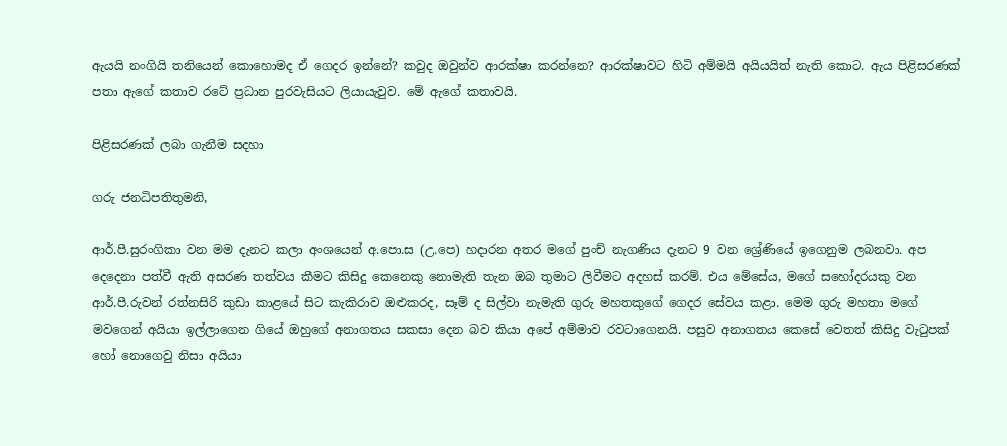ඇයයි නංගියි තනියෙන් කොහොමද ඒ ගෙදර ඉන්නේ? කවුද ඔවුන්ව ආරක්ෂා කරන්නෙ? ආරක්ෂාවට හිටි අම්මයි අයියයිත් නැති කොට. ඇය පිළිසරණක් පතා ඇගේ කතාව රටේ ප්‍රධාන පුරවැසියට ලියායැවුව. මේ ඇගේ කතාවයි.

පිළිසරණක් ලබා ගැනීම සදහා

ගරු ජනධිපතිතුමනි,

ආර්.පී.සුරංගිකා වන මම දැනට කලා අංශයෙන් අ.පො.ස (උ.පෙ) හදාරන අතර මගේ පුංච් නැගණිය දැනට 9 වන ශ්‍රේණියේ ඉගෙනුම ලබනවා. අප දෙදෙනා පත්වී ඇති අසරණ තත්වය කීමට කිසිදු කෙනෙකු නොමැති තැන ඔබ තුමාට ලිවීමට අදහස් කරම්. එය මේසේය, මගේ සහෝදරයකු වන ආර්.පී.රුවන් රත්නසිරි කුඩා කාළයේ සිට කැකිරාව ඔළුකරද, සෑම් ද සිල්වා නැමැති ගුරු මහතකුගේ ගෙදර සේවය කළා. මෙම ගුරු මහතා මගේ මවගෙන් අයියා ඉල්ලාගෙන ගියේ ඔහුගේ අනාගතය සකසා දෙන බව කියා අපේ අම්මාව රවටාගෙනයි. පසුව අනාගතය කෙසේ වෙතත් කිසිදු වැටුපක් හෝ නොගෙවු නිසා අයියා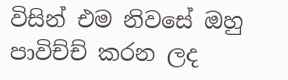විසින් එම නිවසේ ඔහු පාවිච්ච් කරන ලද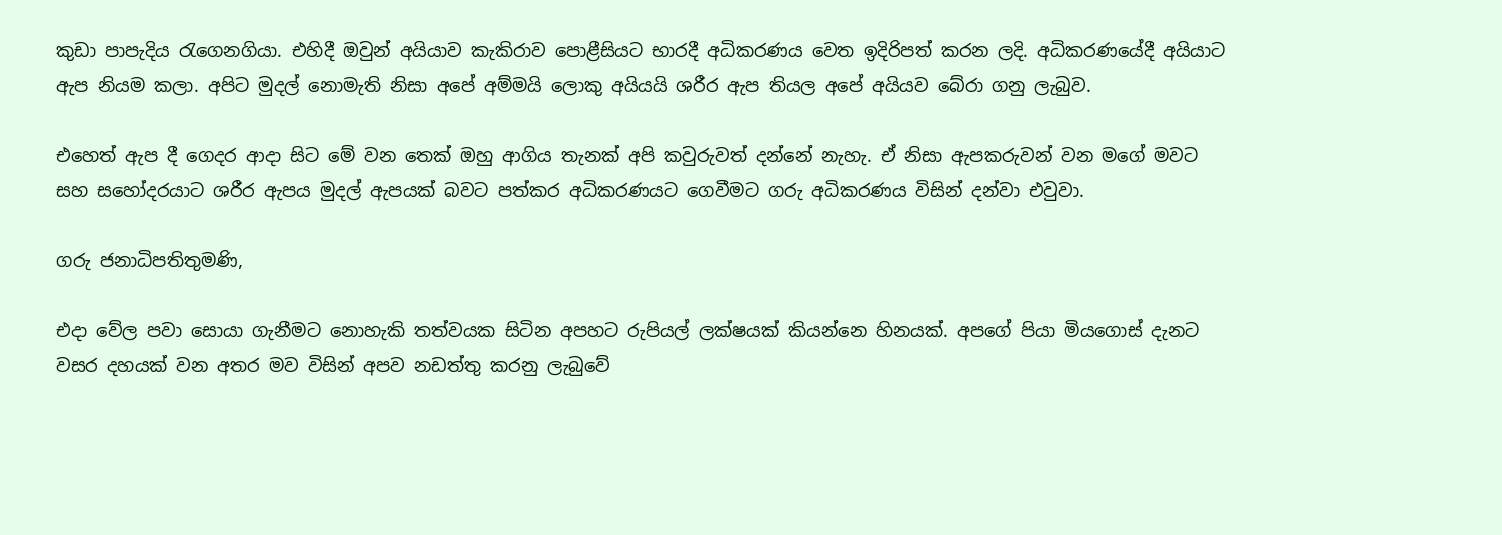කුඩා පාපැදිය රැගෙනගියා. එහිදී ඔවුන් අයියාව කැකිරාව පොළීසියට භාරදී අධිකරණය වෙත ඉදිරිපත් කරන ලදි. අධිකරණයේදී අයියාට ඇප නියම කලා. අපිට මුදල් නොමැති නිසා අපේ අම්මයි ලොකු අයියයි ශරීර ඇප තියල අපේ අයියව බේරා ගනු ලැබුව.

එහෙත් ඇප දී ගෙදර ආදා සිට මේ වන තෙක් ඔහු ආගිය තැනක් අපි කවුරුවත් දන්නේ නැහැ. ඒ නිසා ඇපකරුවන් වන මගේ මවට සහ සහෝදරයාට ශරීර ඇපය මුදල් ඇපයක් බවට පත්කර අධිකරණයට ගෙවීමට ගරු අධිකරණය විසින් දන්වා එවුවා.

ගරු ජනාධිපතිතුමණි,

එදා වේල පවා සොයා ගැනීමට නොහැකි තත්වයක සිටින අපහට රුපියල් ලක්ෂයක් කියන්නෙ හිනයක්. අපගේ පියා මියගොස් දැනට වසර දහයක් වන අතර මව විසින් අපව නඩත්තු කරනු ලැබුවේ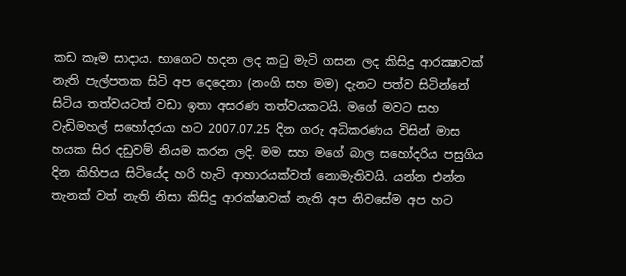කඩ කෑම සාදාය. භාගෙට හදන ලද කටු මැටි ගසන ලද කිසිදු ආරක්‍ෂාවක් නැති පැල්පතක සිටි අප දෙදෙනා (නංගි සහ මම) දැනට පත්ව සිටින්නේ සිටිය තත්වයටත් වඩා ඉතා අසරණ තත්වයකටයි. මගේ මවට සහ වැඩිමහල් සහෝදරයා හට 2007.07.25 දින ගරු අධිකරණය විසින් මාස හයක සිර දඩුවම් නියම කරන ලදි. මම සහ මගේ බාල සහෝදරිය පසුගිය දින කිහිපය සිටියේද හරි හැටි ආහාරයක්වත් නොමැතිවයි. යන්න එන්න තැනක් වත් නැති නිසා කිසිදු ආරක්ෂාවක් නැති අප නිවසේම අප හට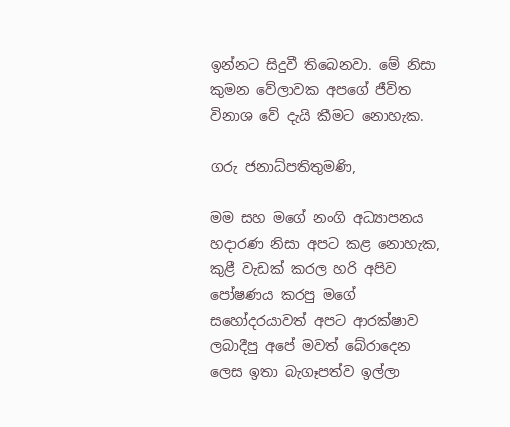ඉන්නට සිදුවී තිබෙනවා. මේ නිසා කුමන වේලාවක අපගේ ජීවිත විනාශ වේ දැයි කීමට නොහැක.

ගරු ජනාධ්පතිතුමණි,

මම සහ මගේ නංගි අධ්‍යාපනය හදාරණ නිසා අපට කළ නොහැක, කුළී වැඩක් කරල හරි අපිව පෝෂණය කරපු මගේ සහෝදරයාවත් අපට ආරක්ෂාව ලබාදීපු අපේ මවත් බේරාදෙන ලෙස ඉතා බැගෑපත්ව ඉල්ලා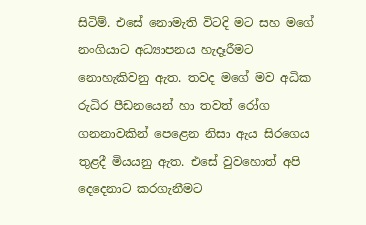සිටිම්. එසේ නොමැති විටදි මට සහ මගේ නංගියාට අධ්‍යාපනය හැදෑරීමට නොහැකිවනු ඇත. තවද මගේ මව අධික රුධිර පීඩනයෙන් හා තවත් රෝග ගනනාවකින් පෙළෙන නිසා ඇය සිරගෙය තුළදී මියයනු ඇත. එසේ වුවහොත් අපි දෙදෙනාට කරගැනීමට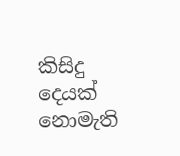කිසිදු දෙයක් නොමැති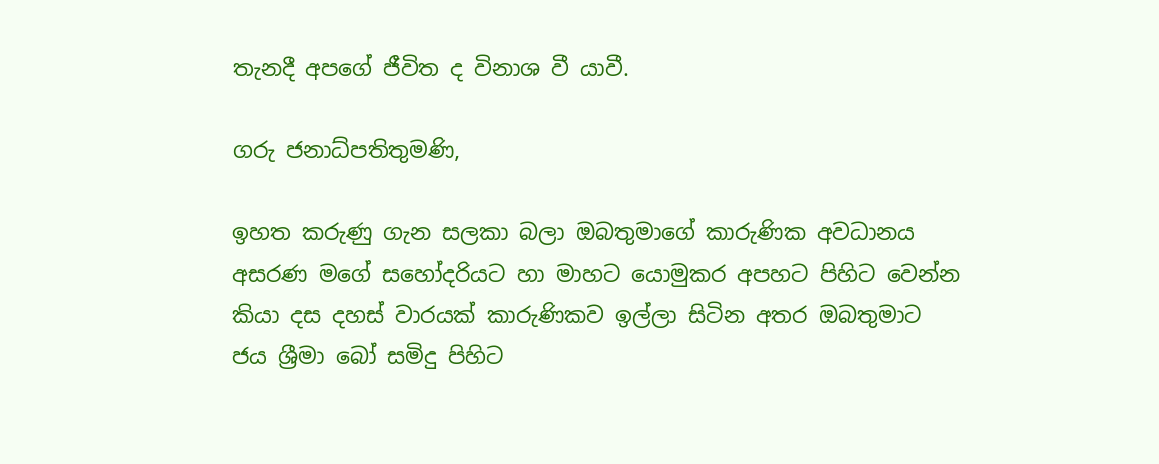තැනදී අපගේ ජීවිත ද විනාශ වී යාවී.

ගරු ජනාධ්පතිතුමණි,

ඉහත කරුණු ගැන සලකා බලා ඔබතුමාගේ කාරුණික අවධානය අසරණ මගේ සහෝදරියට හා මාහට යොමුකර අපහට පිහිට වෙන්න කියා දස දහස් වාරයක් කාරුණිකව ඉල්ලා සිටින අතර ඔබතුමාට ජය ශ්‍රීමා බෝ සමිදු පිහිට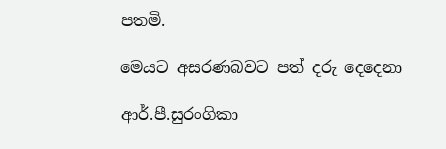පතමි.

මෙයට අසරණබවට පත් දරු දෙදෙනා

ආර්.පී.සුරංගිකා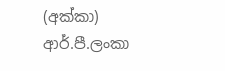(අක්කා)
ආර්.පී.ලංකා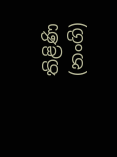තිළිණි (නංගි)